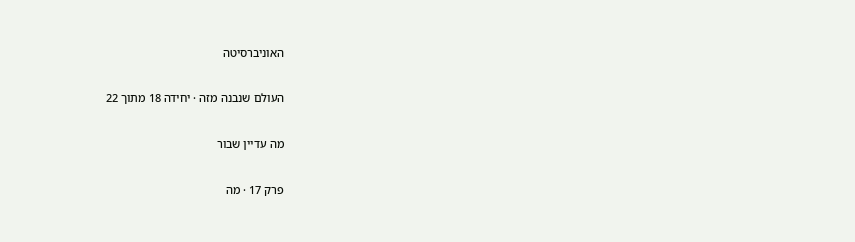האוניברסיטה

העולם שנבנה מזה · יחידה 18 מתוך 22

מה עדיין שבור

פרק 17 · מה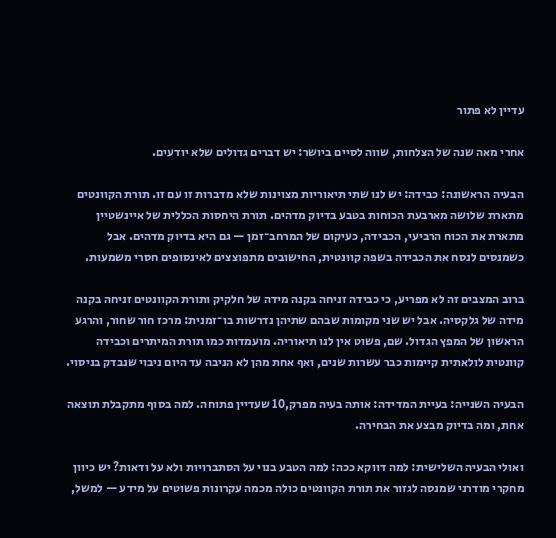עדיין לא פתור

אחרי מאה שנה של הצלחות, שווה לסיים ביושר: יש דברים גדולים שלא יודעים.

הבעיה הראשונה: כבידה: יש לנו שתי תיאוריות מצוינות שלא מדברות זו עם זו. תורת הקוונטים מתארת שלושה מארבעת הכוחות בטבע בדיוק מדהים. תורת היחסות הכללית של איינשטיין מתארת את הכוח הרביעי, הכבידה, כעיקום של המרחב־זמן — גם היא בדיוק מדהים. אבל כשמנסים לנסח את הכבידה בשפה קוונטית, החישובים מתפוצצים לאינסופים חסרי משמעות.

ברוב המצבים זה לא מפריע, כי כבידה זניחה בקנה מידה של חלקיק ותורת הקוונטים זניחה בקנה מידה של גלקסיה. אבל יש שני מקומות שבהם שתיהן נדרשות בו־זמנית: מרכז חור שחור, והרגע הראשון של המפץ הגדול. שם, פשוט אין לנו תיאוריה. מועמדות כמו תורת המיתרים וכבידה קוונטית לולאתית קיימות כבר עשרות שנים, ואף אחת מהן לא הניבה עד היום ניבוי שנבדק בניסוי.

הבעיה השנייה: בעיית המדידה: אותה בעיה מפרק,10 שעדיין פתוחה. למה בסוף מתקבלת תוצאה אחת, ומה בדיוק מבצע את הבחירה.

ואולי הבעיה השלישית: למה דווקא ככה: למה הטבע בנוי על הסתברויות ולא על ודאות? יש כיוון מחקרי מודרני שמנסה לגזור את תורת הקוונטים כולה מכמה עקרונות פשוטים על מידע — למשל,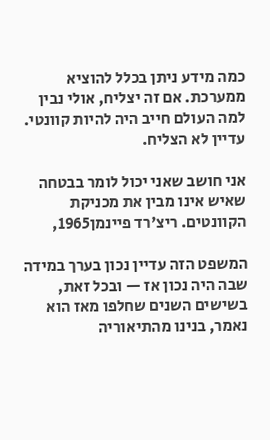כמה מידע ניתן בכלל להוציא ממערכת. אם זה יצליח, אולי נבין למה העולם חייב היה להיות קוונטי. עדיין לא הצליח.

אני חושב שאני יכול לומר בבטחה שאיש אינו מבין את מכניקת הקוונטים. ריצ'רד פיינמן1965,

המשפט הזה עדיין נכון בערך במידה שבה היה נכון אז — ובכל זאת, בשישים השנים שחלפו מאז הוא נאמר, בנינו מהתיאוריה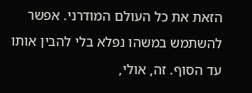הזאת את כל העולם המודרני. אפשר להשתמש במשהו נפלא בלי להבין אותו עד הסוף. זה, אולי,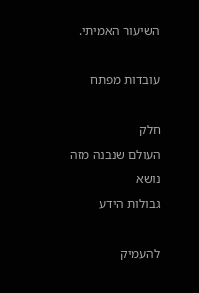השיעור האמיתי.

עובדות מפתח

חלק
העולם שנבנה מזה
נושא
גבולות הידע

להעמיק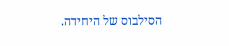הסילבוס של היחידה.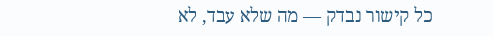כל קישור נבדק — מה שלא עבד, לא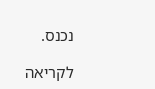נכנס.

לקריאה